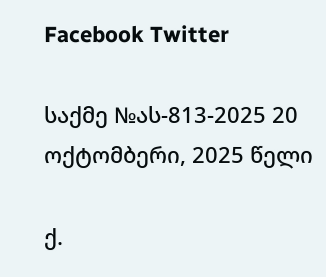Facebook Twitter

საქმე №ას-813-2025 20 ოქტომბერი, 2025 წელი

ქ.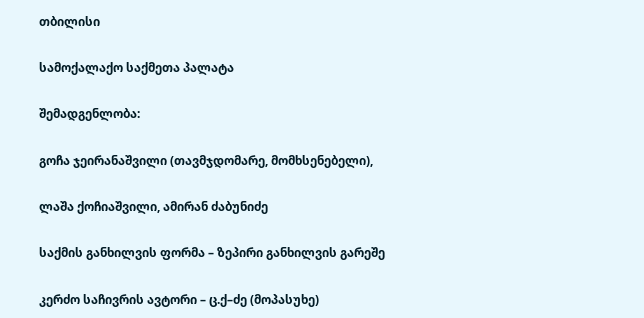თბილისი

სამოქალაქო საქმეთა პალატა

შემადგენლობა:

გოჩა ჯეირანაშვილი (თავმჯდომარე, მომხსენებელი),

ლაშა ქოჩიაშვილი, ამირან ძაბუნიძე

საქმის განხილვის ფორმა – ზეპირი განხილვის გარეშე

კერძო საჩივრის ავტორი – ც.ქ–ძე (მოპასუხე)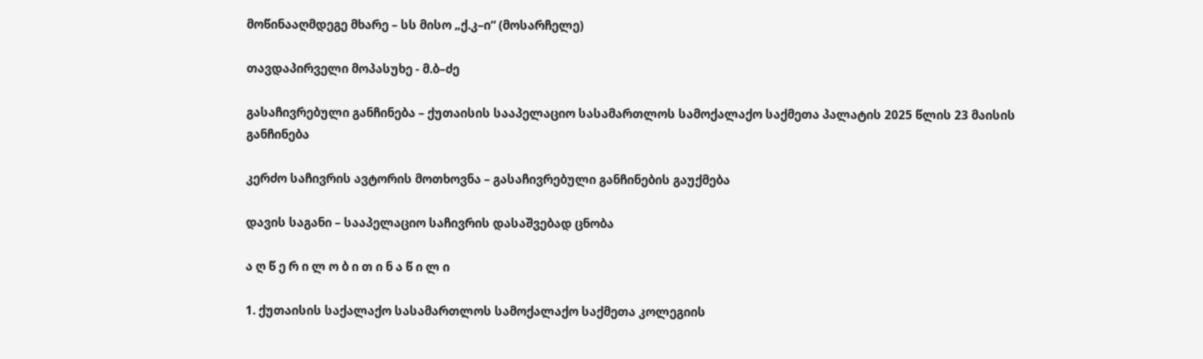მოწინააღმდეგე მხარე – სს მისო „ქ.კ–ი“ (მოსარჩელე)

თავდაპირველი მოპასუხე - მ.ბ–ძე

გასაჩივრებული განჩინება – ქუთაისის სააპელაციო სასამართლოს სამოქალაქო საქმეთა პალატის 2025 წლის 23 მაისის განჩინება

კერძო საჩივრის ავტორის მოთხოვნა – გასაჩივრებული განჩინების გაუქმება

დავის საგანი – სააპელაციო საჩივრის დასაშვებად ცნობა

ა ღ წ ე რ ი ლ ო ბ ი თ ი ნ ა წ ი ლ ი

1. ქუთაისის საქალაქო სასამართლოს სამოქალაქო საქმეთა კოლეგიის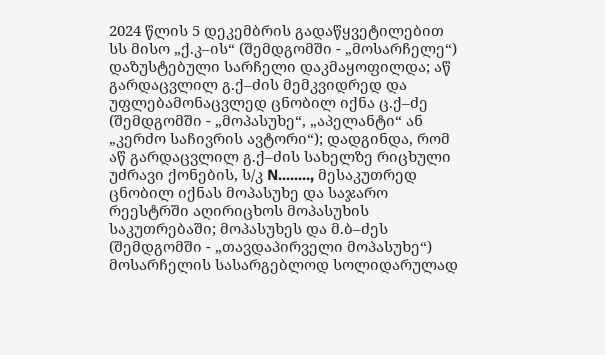2024 წლის 5 დეკემბრის გადაწყვეტილებით სს მისო „ქ.კ–ის“ (შემდგომში - „მოსარჩელე“) დაზუსტებული სარჩელი დაკმაყოფილდა; აწ გარდაცვლილ გ.ქ–ძის მემკვიდრედ და უფლებამონაცვლედ ცნობილ იქნა ც.ქ–ძე (შემდგომში - „მოპასუხე“, „აპელანტი“ ან „კერძო საჩივრის ავტორი“); დადგინდა, რომ აწ გარდაცვლილ გ.ქ–ძის სახელზე რიცხული უძრავი ქონების, ს/კ N........, მესაკუთრედ ცნობილ იქნას მოპასუხე და საჯარო რეესტრში აღირიცხოს მოპასუხის საკუთრებაში; მოპასუხეს და მ.ბ–ძეს (შემდგომში - „თავდაპირველი მოპასუხე“) მოსარჩელის სასარგებლოდ სოლიდარულად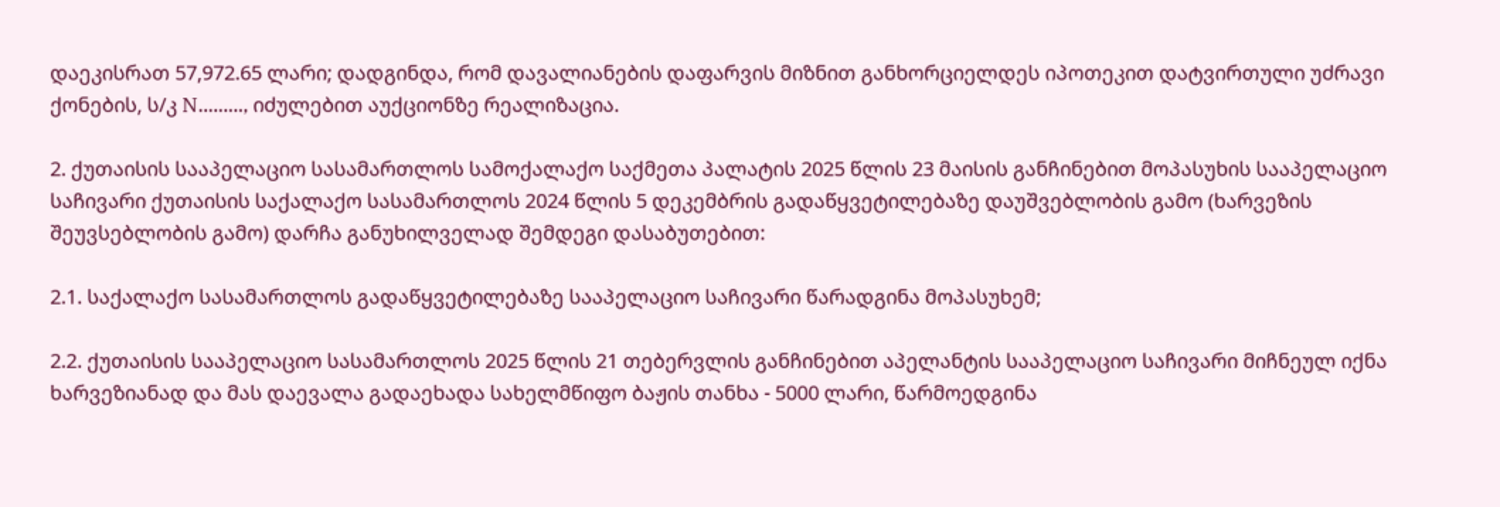დაეკისრათ 57,972.65 ლარი; დადგინდა, რომ დავალიანების დაფარვის მიზნით განხორციელდეს იპოთეკით დატვირთული უძრავი ქონების, ს/კ N........., იძულებით აუქციონზე რეალიზაცია.

2. ქუთაისის სააპელაციო სასამართლოს სამოქალაქო საქმეთა პალატის 2025 წლის 23 მაისის განჩინებით მოპასუხის სააპელაციო საჩივარი ქუთაისის საქალაქო სასამართლოს 2024 წლის 5 დეკემბრის გადაწყვეტილებაზე დაუშვებლობის გამო (ხარვეზის შეუვსებლობის გამო) დარჩა განუხილველად შემდეგი დასაბუთებით:

2.1. საქალაქო სასამართლოს გადაწყვეტილებაზე სააპელაციო საჩივარი წარადგინა მოპასუხემ;

2.2. ქუთაისის სააპელაციო სასამართლოს 2025 წლის 21 თებერვლის განჩინებით აპელანტის სააპელაციო საჩივარი მიჩნეულ იქნა ხარვეზიანად და მას დაევალა გადაეხადა სახელმწიფო ბაჟის თანხა - 5000 ლარი, წარმოედგინა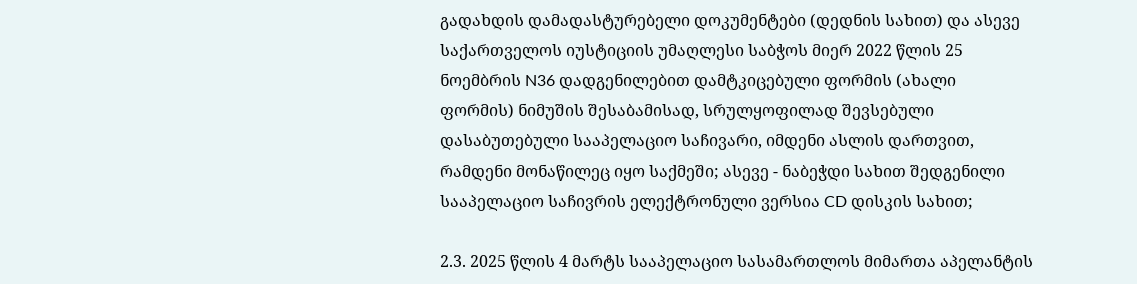გადახდის დამადასტურებელი დოკუმენტები (დედნის სახით) და ასევე საქართველოს იუსტიციის უმაღლესი საბჭოს მიერ 2022 წლის 25 ნოემბრის N36 დადგენილებით დამტკიცებული ფორმის (ახალი ფორმის) ნიმუშის შესაბამისად, სრულყოფილად შევსებული დასაბუთებული სააპელაციო საჩივარი, იმდენი ასლის დართვით, რამდენი მონაწილეც იყო საქმეში; ასევე - ნაბეჭდი სახით შედგენილი სააპელაციო საჩივრის ელექტრონული ვერსია CD დისკის სახით;

2.3. 2025 წლის 4 მარტს სააპელაციო სასამართლოს მიმართა აპელანტის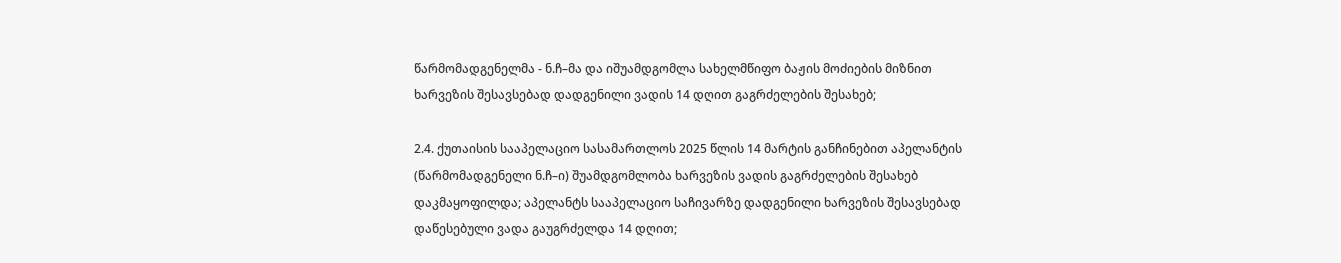წარმომადგენელმა - ნ.ჩ–მა და იშუამდგომლა სახელმწიფო ბაჟის მოძიების მიზნით ხარვეზის შესავსებად დადგენილი ვადის 14 დღით გაგრძელების შესახებ;

2.4. ქუთაისის სააპელაციო სასამართლოს 2025 წლის 14 მარტის განჩინებით აპელანტის (წარმომადგენელი ნ.ჩ–ი) შუამდგომლობა ხარვეზის ვადის გაგრძელების შესახებ დაკმაყოფილდა; აპელანტს სააპელაციო საჩივარზე დადგენილი ხარვეზის შესავსებად დაწესებული ვადა გაუგრძელდა 14 დღით;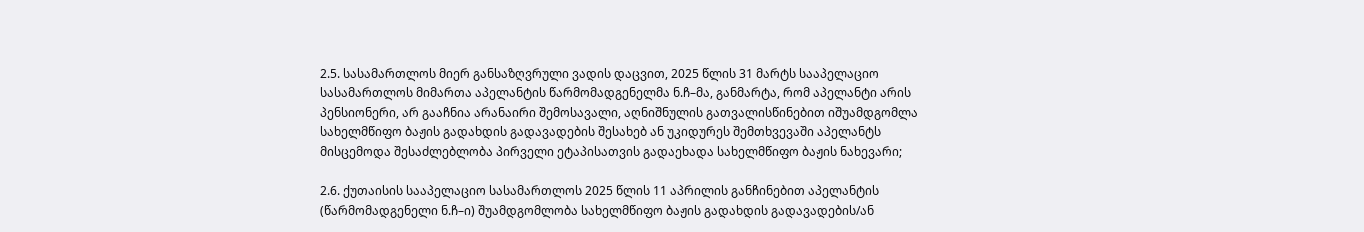2.5. სასამართლოს მიერ განსაზღვრული ვადის დაცვით, 2025 წლის 31 მარტს სააპელაციო სასამართლოს მიმართა აპელანტის წარმომადგენელმა ნ.ჩ–მა, განმარტა, რომ აპელანტი არის პენსიონერი, არ გააჩნია არანაირი შემოსავალი, აღნიშნულის გათვალისწინებით იშუამდგომლა სახელმწიფო ბაჟის გადახდის გადავადების შესახებ ან უკიდურეს შემთხვევაში აპელანტს მისცემოდა შესაძლებლობა პირველი ეტაპისათვის გადაეხადა სახელმწიფო ბაჟის ნახევარი;

2.6. ქუთაისის სააპელაციო სასამართლოს 2025 წლის 11 აპრილის განჩინებით აპელანტის (წარმომადგენელი ნ.ჩ–ი) შუამდგომლობა სახელმწიფო ბაჟის გადახდის გადავადების/ან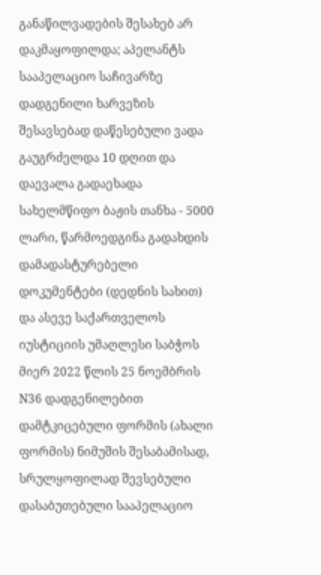განაწილვადების შესახებ არ დაკმაყოფილდა; აპელანტს სააპელაციო საჩივარზე დადგენილი ხარვეზის შესავსებად დაწესებული ვადა გაუგრძელდა 10 დღით და დაევალა გადაეხადა სახელმწიფო ბაჟის თანხა - 5000 ლარი, წარმოედგინა გადახდის დამადასტურებელი დოკუმენტები (დედნის სახით) და ასევე საქართველოს იუსტიციის უმაღლესი საბჭოს მიერ 2022 წლის 25 ნოემბრის N36 დადგენილებით დამტკიცებული ფორმის (ახალი ფორმის) ნიმუშის შესაბამისად, სრულყოფილად შევსებული დასაბუთებული სააპელაციო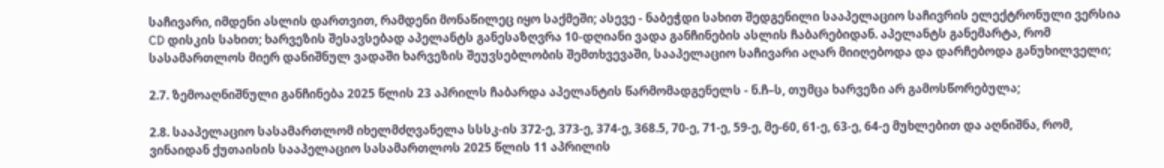საჩივარი, იმდენი ასლის დართვით, რამდენი მონაწილეც იყო საქმეში; ასევე - ნაბეჭდი სახით შედგენილი სააპელაციო საჩივრის ელექტრონული ვერსია CD დისკის სახით; ხარვეზის შესავსებად აპელანტს განესაზღვრა 10-დღიანი ვადა განჩინების ასლის ჩაბარებიდან. აპელანტს განემარტა, რომ სასამართლოს მიერ დანიშნულ ვადაში ხარვეზის შეუვსებლობის შემთხვევაში, სააპელაციო საჩივარი აღარ მიიღებოდა და დარჩებოდა განუხილველი;

2.7. ზემოაღნიშნული განჩინება 2025 წლის 23 აპრილს ჩაბარდა აპელანტის წარმომადგენელს - ნ.ჩ–ს, თუმცა ხარვეზი არ გამოსწორებულა;

2.8. სააპელაციო სასამართლომ იხელმძღვანელა სსსკ-ის 372-ე, 373-ე, 374-ე, 368.5, 70-ე, 71-ე, 59-ე, მე-60, 61-ე, 63-ე, 64-ე მუხლებით და აღნიშნა, რომ, ვინაიდან ქუთაისის სააპელაციო სასამართლოს 2025 წლის 11 აპრილის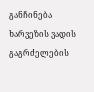განჩინება ხარვეზის ვადის გაგრძელების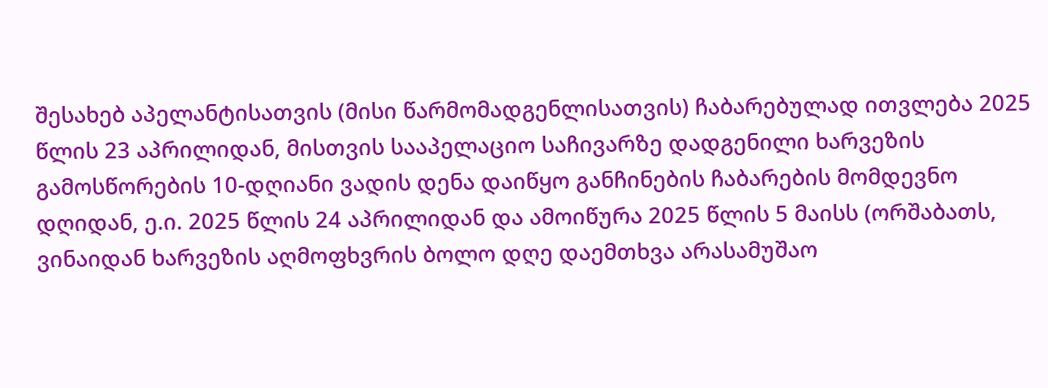შესახებ აპელანტისათვის (მისი წარმომადგენლისათვის) ჩაბარებულად ითვლება 2025 წლის 23 აპრილიდან, მისთვის სააპელაციო საჩივარზე დადგენილი ხარვეზის გამოსწორების 10-დღიანი ვადის დენა დაიწყო განჩინების ჩაბარების მომდევნო დღიდან, ე.ი. 2025 წლის 24 აპრილიდან და ამოიწურა 2025 წლის 5 მაისს (ორშაბათს, ვინაიდან ხარვეზის აღმოფხვრის ბოლო დღე დაემთხვა არასამუშაო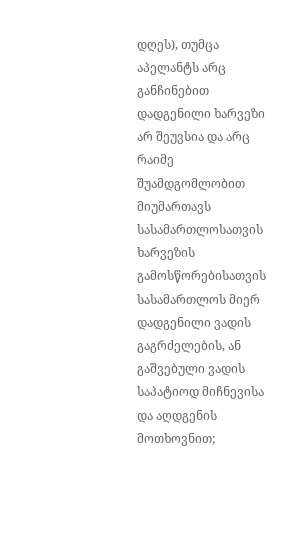დღეს), თუმცა აპელანტს არც განჩინებით დადგენილი ხარვეზი არ შეუვსია და არც რაიმე შუამდგომლობით მიუმართავს სასამართლოსათვის ხარვეზის გამოსწორებისათვის სასამართლოს მიერ დადგენილი ვადის გაგრძელების, ან გაშვებული ვადის საპატიოდ მიჩნევისა და აღდგენის მოთხოვნით;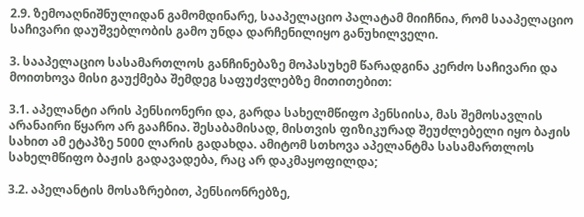2.9. ზემოაღნიშნულიდან გამომდინარე, სააპელაციო პალატამ მიიჩნია, რომ სააპელაციო საჩივარი დაუშვებლობის გამო უნდა დარჩენილიყო განუხილველი.

3. სააპელაციო სასამართლოს განჩინებაზე მოპასუხემ წარადგინა კერძო საჩივარი და მოითხოვა მისი გაუქმება შემდეგ საფუძვლებზე მითითებით:

3.1. აპელანტი არის პენსიონერი და, გარდა სახელმწიფო პენსიისა, მას შემოსავლის არანაირი წყარო არ გააჩნია. შესაბამისად, მისთვის ფიზიკურად შეუძლებელი იყო ბაჟის სახით ამ ეტაპზე 5000 ლარის გადახდა. ამიტომ სთხოვა აპელანტმა სასამართლოს სახელმწიფო ბაჟის გადავადება, რაც არ დაკმაყოფილდა;

3.2. აპელანტის მოსაზრებით, პენსიონრებზე,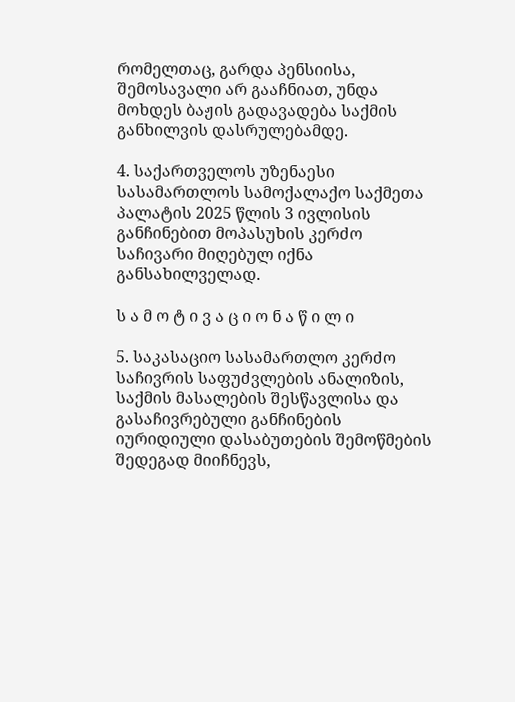რომელთაც, გარდა პენსიისა, შემოსავალი არ გააჩნიათ, უნდა მოხდეს ბაჟის გადავადება საქმის განხილვის დასრულებამდე.

4. საქართველოს უზენაესი სასამართლოს სამოქალაქო საქმეთა პალატის 2025 წლის 3 ივლისის განჩინებით მოპასუხის კერძო საჩივარი მიღებულ იქნა განსახილველად.

ს ა მ ო ტ ი ვ ა ც ი ო ნ ა წ ი ლ ი

5. საკასაციო სასამართლო კერძო საჩივრის საფუძვლების ანალიზის, საქმის მასალების შესწავლისა და გასაჩივრებული განჩინების იურიდიული დასაბუთების შემოწმების შედეგად მიიჩნევს,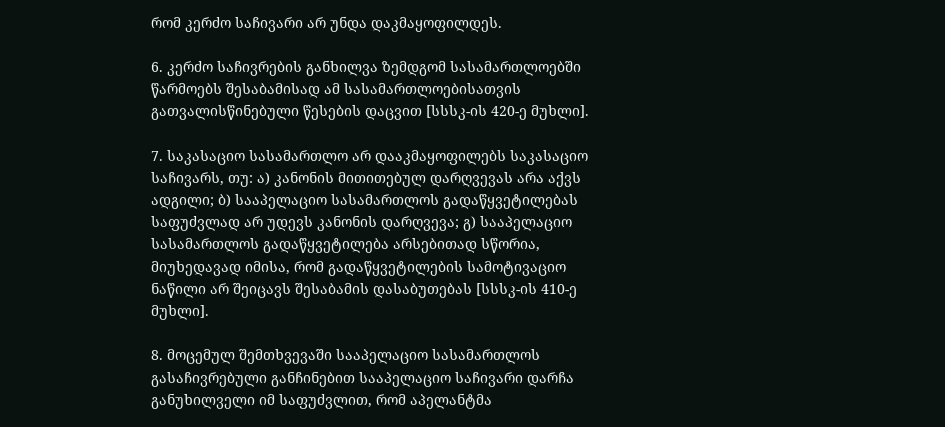რომ კერძო საჩივარი არ უნდა დაკმაყოფილდეს.

6. კერძო საჩივრების განხილვა ზემდგომ სასამართლოებში წარმოებს შესაბამისად ამ სასამართლოებისათვის გათვალისწინებული წესების დაცვით [სსსკ-ის 420-ე მუხლი].

7. საკასაციო სასამართლო არ დააკმაყოფილებს საკასაციო საჩივარს, თუ: ა) კანონის მითითებულ დარღვევას არა აქვს ადგილი; ბ) სააპელაციო სასამართლოს გადაწყვეტილებას საფუძვლად არ უდევს კანონის დარღვევა; გ) სააპელაციო სასამართლოს გადაწყვეტილება არსებითად სწორია, მიუხედავად იმისა, რომ გადაწყვეტილების სამოტივაციო ნაწილი არ შეიცავს შესაბამის დასაბუთებას [სსსკ-ის 410-ე მუხლი].

8. მოცემულ შემთხვევაში სააპელაციო სასამართლოს გასაჩივრებული განჩინებით სააპელაციო საჩივარი დარჩა განუხილველი იმ საფუძვლით, რომ აპელანტმა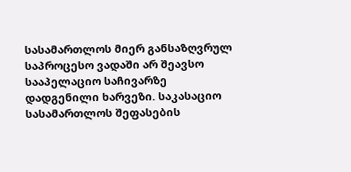სასამართლოს მიერ განსაზღვრულ საპროცესო ვადაში არ შეავსო სააპელაციო საჩივარზე დადგენილი ხარვეზი. საკასაციო სასამართლოს შეფასების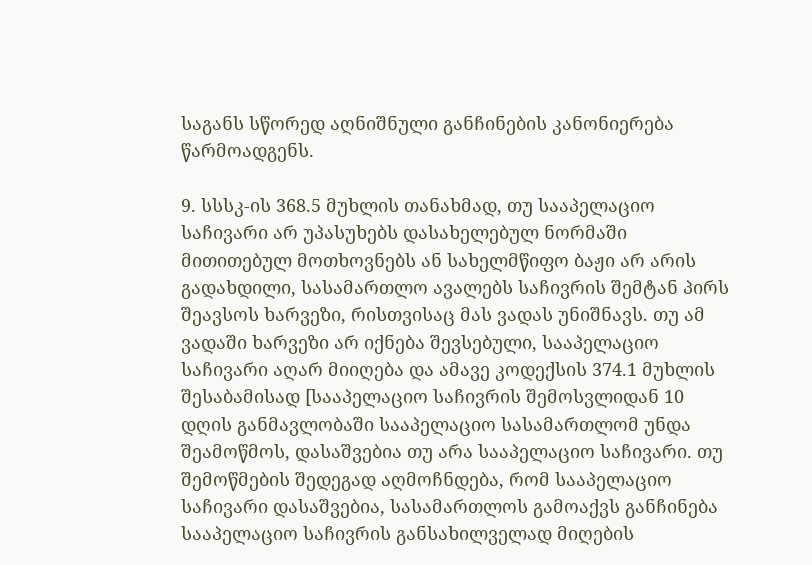საგანს სწორედ აღნიშნული განჩინების კანონიერება წარმოადგენს.

9. სსსკ-ის 368.5 მუხლის თანახმად, თუ სააპელაციო საჩივარი არ უპასუხებს დასახელებულ ნორმაში მითითებულ მოთხოვნებს ან სახელმწიფო ბაჟი არ არის გადახდილი, სასამართლო ავალებს საჩივრის შემტან პირს შეავსოს ხარვეზი, რისთვისაც მას ვადას უნიშნავს. თუ ამ ვადაში ხარვეზი არ იქნება შევსებული, სააპელაციო საჩივარი აღარ მიიღება და ამავე კოდექსის 374.1 მუხლის შესაბამისად [სააპელაციო საჩივრის შემოსვლიდან 10 დღის განმავლობაში სააპელაციო სასამართლომ უნდა შეამოწმოს, დასაშვებია თუ არა სააპელაციო საჩივარი. თუ შემოწმების შედეგად აღმოჩნდება, რომ სააპელაციო საჩივარი დასაშვებია, სასამართლოს გამოაქვს განჩინება სააპელაციო საჩივრის განსახილველად მიღების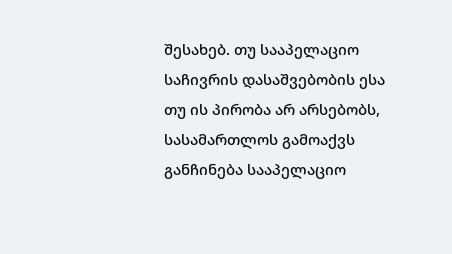შესახებ. თუ სააპელაციო საჩივრის დასაშვებობის ესა თუ ის პირობა არ არსებობს, სასამართლოს გამოაქვს განჩინება სააპელაციო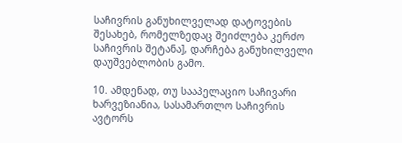საჩივრის განუხილველად დატოვების შესახებ, რომელზედაც შეიძლება კერძო საჩივრის შეტანა], დარჩება განუხილველი დაუშვებლობის გამო.

10. ამდენად, თუ სააპელაციო საჩივარი ხარვეზიანია, სასამართლო საჩივრის ავტორს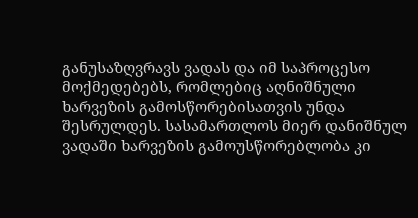განუსაზღვრავს ვადას და იმ საპროცესო მოქმედებებს, რომლებიც აღნიშნული ხარვეზის გამოსწორებისათვის უნდა შესრულდეს. სასამართლოს მიერ დანიშნულ ვადაში ხარვეზის გამოუსწორებლობა კი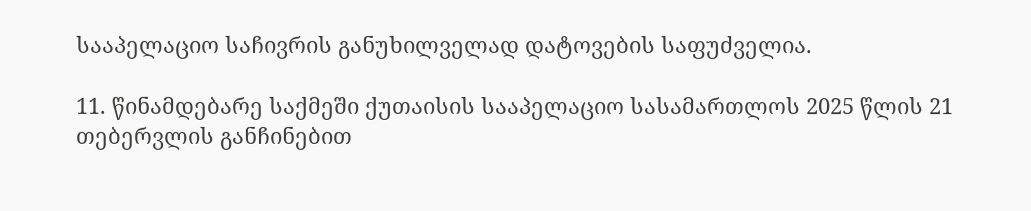სააპელაციო საჩივრის განუხილველად დატოვების საფუძველია.

11. წინამდებარე საქმეში ქუთაისის სააპელაციო სასამართლოს 2025 წლის 21 თებერვლის განჩინებით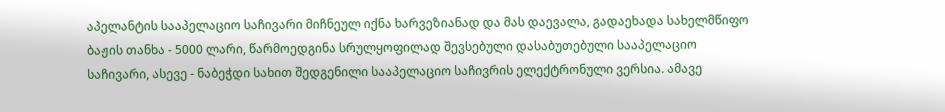აპელანტის სააპელაციო საჩივარი მიჩნეულ იქნა ხარვეზიანად და მას დაევალა, გადაეხადა სახელმწიფო ბაჟის თანხა - 5000 ლარი, წარმოედგინა სრულყოფილად შევსებული დასაბუთებული სააპელაციო საჩივარი, ასევე - ნაბეჭდი სახით შედგენილი სააპელაციო საჩივრის ელექტრონული ვერსია. ამავე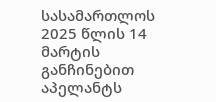სასამართლოს 2025 წლის 14 მარტის განჩინებით აპელანტს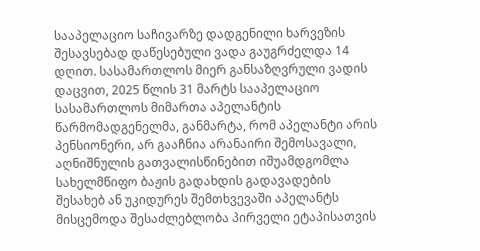სააპელაციო საჩივარზე დადგენილი ხარვეზის შესავსებად დაწესებული ვადა გაუგრძელდა 14 დღით. სასამართლოს მიერ განსაზღვრული ვადის დაცვით, 2025 წლის 31 მარტს სააპელაციო სასამართლოს მიმართა აპელანტის წარმომადგენელმა, განმარტა, რომ აპელანტი არის პენსიონერი, არ გააჩნია არანაირი შემოსავალი, აღნიშნულის გათვალისწინებით იშუამდგომლა სახელმწიფო ბაჟის გადახდის გადავადების შესახებ ან უკიდურეს შემთხვევაში აპელანტს მისცემოდა შესაძლებლობა პირველი ეტაპისათვის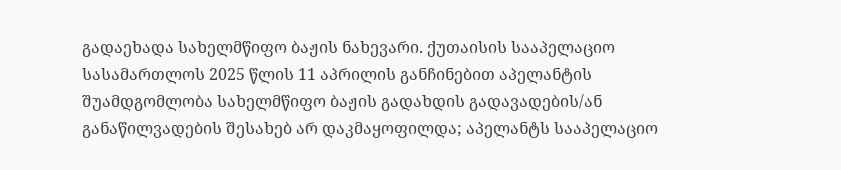გადაეხადა სახელმწიფო ბაჟის ნახევარი. ქუთაისის სააპელაციო სასამართლოს 2025 წლის 11 აპრილის განჩინებით აპელანტის შუამდგომლობა სახელმწიფო ბაჟის გადახდის გადავადების/ან განაწილვადების შესახებ არ დაკმაყოფილდა; აპელანტს სააპელაციო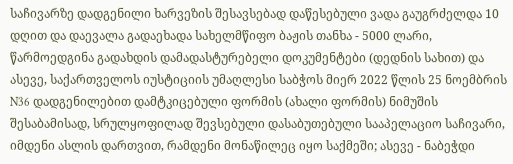საჩივარზე დადგენილი ხარვეზის შესავსებად დაწესებული ვადა გაუგრძელდა 10 დღით და დაევალა გადაეხადა სახელმწიფო ბაჟის თანხა - 5000 ლარი, წარმოედგინა გადახდის დამადასტურებელი დოკუმენტები (დედნის სახით) და ასევე, საქართველოს იუსტიციის უმაღლესი საბჭოს მიერ 2022 წლის 25 ნოემბრის N36 დადგენილებით დამტკიცებული ფორმის (ახალი ფორმის) ნიმუშის შესაბამისად, სრულყოფილად შევსებული დასაბუთებული სააპელაციო საჩივარი, იმდენი ასლის დართვით, რამდენი მონაწილეც იყო საქმეში; ასევე - ნაბეჭდი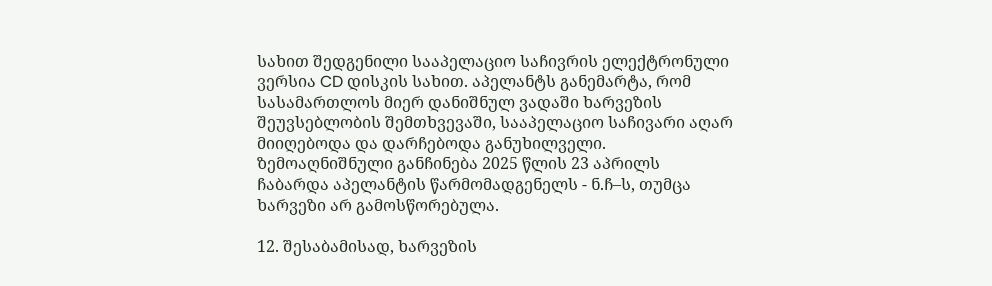სახით შედგენილი სააპელაციო საჩივრის ელექტრონული ვერსია CD დისკის სახით. აპელანტს განემარტა, რომ სასამართლოს მიერ დანიშნულ ვადაში ხარვეზის შეუვსებლობის შემთხვევაში, სააპელაციო საჩივარი აღარ მიიღებოდა და დარჩებოდა განუხილველი. ზემოაღნიშნული განჩინება 2025 წლის 23 აპრილს ჩაბარდა აპელანტის წარმომადგენელს - ნ.ჩ–ს, თუმცა ხარვეზი არ გამოსწორებულა.

12. შესაბამისად, ხარვეზის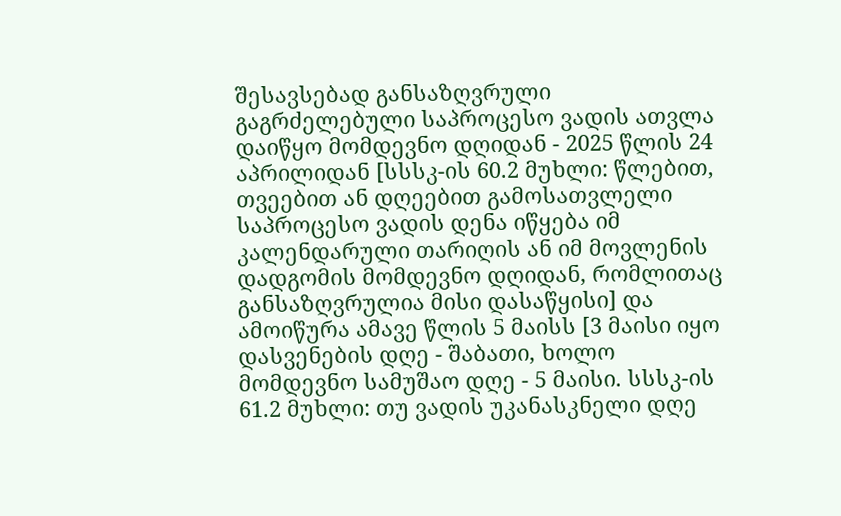შესავსებად განსაზღვრული გაგრძელებული საპროცესო ვადის ათვლა დაიწყო მომდევნო დღიდან - 2025 წლის 24 აპრილიდან [სსსკ-ის 60.2 მუხლი: წლებით, თვეებით ან დღეებით გამოსათვლელი საპროცესო ვადის დენა იწყება იმ კალენდარული თარიღის ან იმ მოვლენის დადგომის მომდევნო დღიდან, რომლითაც განსაზღვრულია მისი დასაწყისი] და ამოიწურა ამავე წლის 5 მაისს [3 მაისი იყო დასვენების დღე - შაბათი, ხოლო მომდევნო სამუშაო დღე - 5 მაისი. სსსკ-ის 61.2 მუხლი: თუ ვადის უკანასკნელი დღე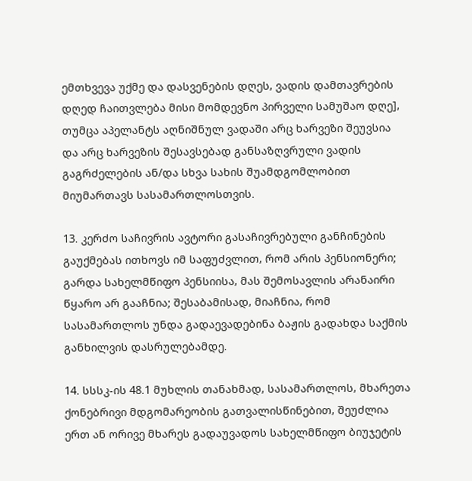ემთხვევა უქმე და დასვენების დღეს, ვადის დამთავრების დღედ ჩაითვლება მისი მომდევნო პირველი სამუშაო დღე], თუმცა აპელანტს აღნიშნულ ვადაში არც ხარვეზი შეუვსია და არც ხარვეზის შესავსებად განსაზღვრული ვადის გაგრძელების ან/და სხვა სახის შუამდგომლობით მიუმართავს სასამართლოსთვის.

13. კერძო საჩივრის ავტორი გასაჩივრებული განჩინების გაუქმებას ითხოვს იმ საფუძვლით, რომ არის პენსიონერი; გარდა სახელმწიფო პენსიისა, მას შემოსავლის არანაირი წყარო არ გააჩნია; შესაბამისად, მიაჩნია, რომ სასამართლოს უნდა გადაევადებინა ბაჟის გადახდა საქმის განხილვის დასრულებამდე.

14. სსსკ-ის 48.1 მუხლის თანახმად, სასამართლოს, მხარეთა ქონებრივი მდგომარეობის გათვალისწინებით, შეუძლია ერთ ან ორივე მხარეს გადაუვადოს სახელმწიფო ბიუჯეტის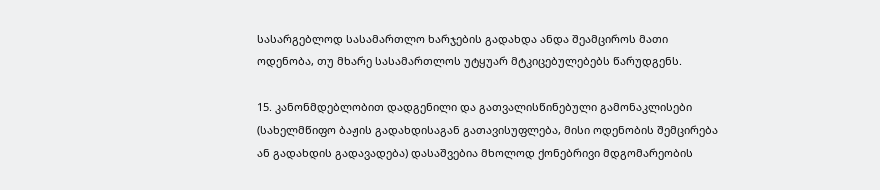სასარგებლოდ სასამართლო ხარჯების გადახდა ანდა შეამციროს მათი ოდენობა, თუ მხარე სასამართლოს უტყუარ მტკიცებულებებს წარუდგენს.

15. კანონმდებლობით დადგენილი და გათვალისწინებული გამონაკლისები (სახელმწიფო ბაჟის გადახდისაგან გათავისუფლება, მისი ოდენობის შემცირება ან გადახდის გადავადება) დასაშვებია მხოლოდ ქონებრივი მდგომარეობის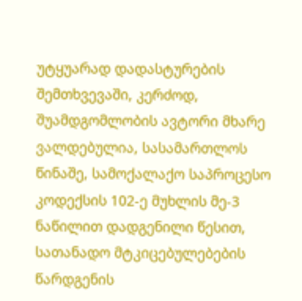უტყუარად დადასტურების შემთხვევაში, კერძოდ, შუამდგომლობის ავტორი მხარე ვალდებულია, სასამართლოს წინაშე, სამოქალაქო საპროცესო კოდექსის 102-ე მუხლის მე-3 ნაწილით დადგენილი წესით, სათანადო მტკიცებულებების წარდგენის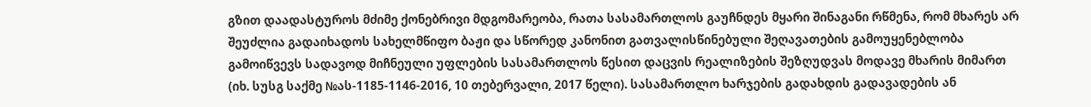გზით დაადასტუროს მძიმე ქონებრივი მდგომარეობა, რათა სასამართლოს გაუჩნდეს მყარი შინაგანი რწმენა, რომ მხარეს არ შეუძლია გადაიხადოს სახელმწიფო ბაჟი და სწორედ კანონით გათვალისწინებული შეღავათების გამოუყენებლობა გამოიწვევს სადავოდ მიჩნეული უფლების სასამართლოს წესით დაცვის რეალიზების შეზღუდვას მოდავე მხარის მიმართ (იხ. სუსგ საქმე №ას-1185-1146-2016, 10 თებერვალი, 2017 წელი). სასამართლო ხარჯების გადახდის გადავადების ან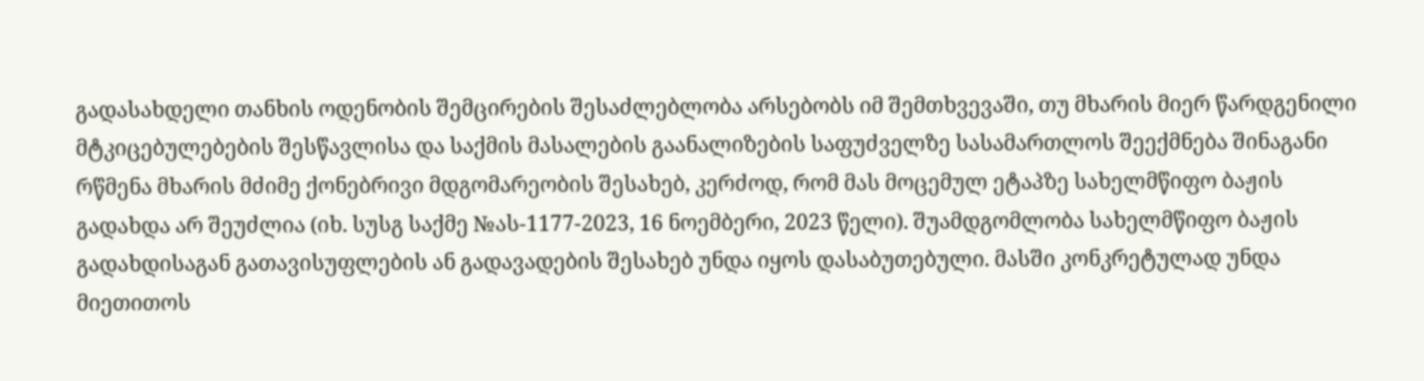გადასახდელი თანხის ოდენობის შემცირების შესაძლებლობა არსებობს იმ შემთხვევაში, თუ მხარის მიერ წარდგენილი მტკიცებულებების შესწავლისა და საქმის მასალების გაანალიზების საფუძველზე სასამართლოს შეექმნება შინაგანი რწმენა მხარის მძიმე ქონებრივი მდგომარეობის შესახებ, კერძოდ, რომ მას მოცემულ ეტაპზე სახელმწიფო ბაჟის გადახდა არ შეუძლია (იხ. სუსგ საქმე №ას-1177-2023, 16 ნოემბერი, 2023 წელი). შუამდგომლობა სახელმწიფო ბაჟის გადახდისაგან გათავისუფლების ან გადავადების შესახებ უნდა იყოს დასაბუთებული. მასში კონკრეტულად უნდა მიეთითოს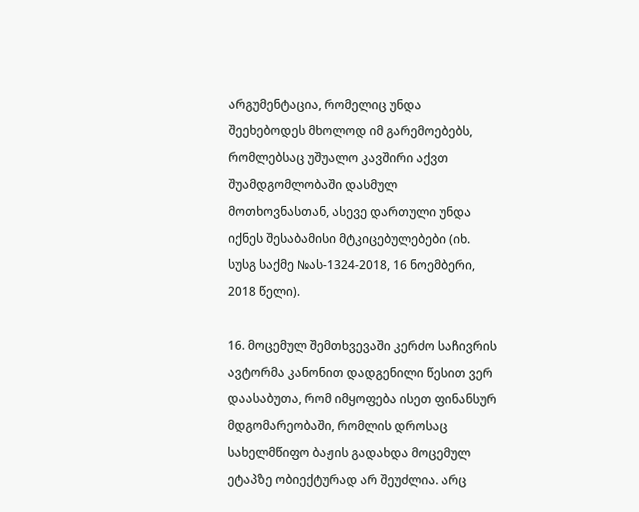არგუმენტაცია, რომელიც უნდა შეეხებოდეს მხოლოდ იმ გარემოებებს, რომლებსაც უშუალო კავშირი აქვთ შუამდგომლობაში დასმულ მოთხოვნასთან, ასევე დართული უნდა იქნეს შესაბამისი მტკიცებულებები (იხ. სუსგ საქმე №ას-1324-2018, 16 ნოემბერი, 2018 წელი).

16. მოცემულ შემთხვევაში კერძო საჩივრის ავტორმა კანონით დადგენილი წესით ვერ დაასაბუთა, რომ იმყოფება ისეთ ფინანსურ მდგომარეობაში, რომლის დროსაც სახელმწიფო ბაჟის გადახდა მოცემულ ეტაპზე ობიექტურად არ შეუძლია. არც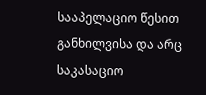სააპელაციო წესით განხილვისა და არც საკასაციო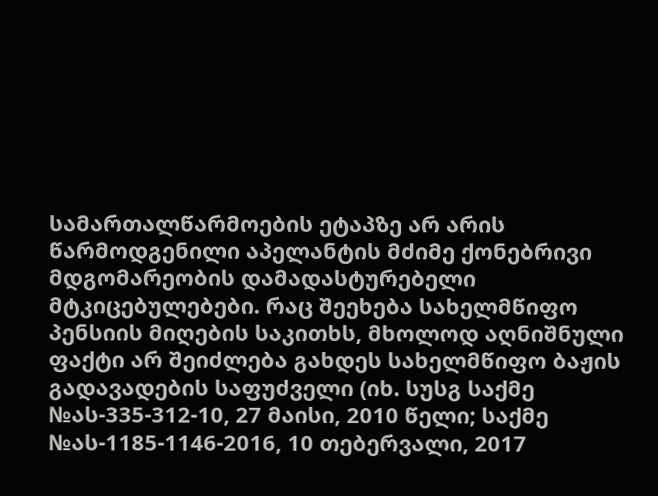სამართალწარმოების ეტაპზე არ არის წარმოდგენილი აპელანტის მძიმე ქონებრივი მდგომარეობის დამადასტურებელი მტკიცებულებები. რაც შეეხება სახელმწიფო პენსიის მიღების საკითხს, მხოლოდ აღნიშნული ფაქტი არ შეიძლება გახდეს სახელმწიფო ბაჟის გადავადების საფუძველი (იხ. სუსგ საქმე №ას-335-312-10, 27 მაისი, 2010 წელი; საქმე №ას-1185-1146-2016, 10 თებერვალი, 2017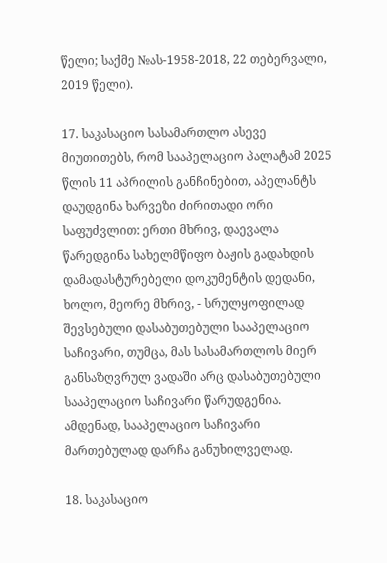წელი; საქმე №ას-1958-2018, 22 თებერვალი, 2019 წელი).

17. საკასაციო სასამართლო ასევე მიუთითებს, რომ სააპელაციო პალატამ 2025 წლის 11 აპრილის განჩინებით, აპელანტს დაუდგინა ხარვეზი ძირითადი ორი საფუძვლით: ერთი მხრივ, დაევალა წარედგინა სახელმწიფო ბაჟის გადახდის დამადასტურებელი დოკუმენტის დედანი, ხოლო, მეორე მხრივ, - სრულყოფილად შევსებული დასაბუთებული სააპელაციო საჩივარი, თუმცა, მას სასამართლოს მიერ განსაზღვრულ ვადაში არც დასაბუთებული სააპელაციო საჩივარი წარუდგენია. ამდენად, სააპელაციო საჩივარი მართებულად დარჩა განუხილველად.

18. საკასაციო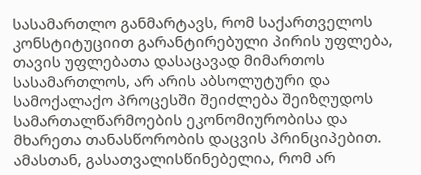სასამართლო განმარტავს, რომ საქართველოს კონსტიტუციით გარანტირებული პირის უფლება, თავის უფლებათა დასაცავად მიმართოს სასამართლოს, არ არის აბსოლუტური და სამოქალაქო პროცესში შეიძლება შეიზღუდოს სამართალწარმოების ეკონომიურობისა და მხარეთა თანასწორობის დაცვის პრინციპებით. ამასთან, გასათვალისწინებელია, რომ არ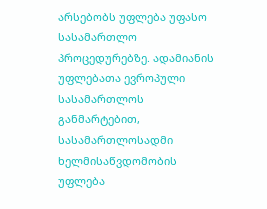არსებობს უფლება უფასო სასამართლო პროცედურებზე. ადამიანის უფლებათა ევროპული სასამართლოს განმარტებით, სასამართლოსადმი ხელმისაწვდომობის უფლება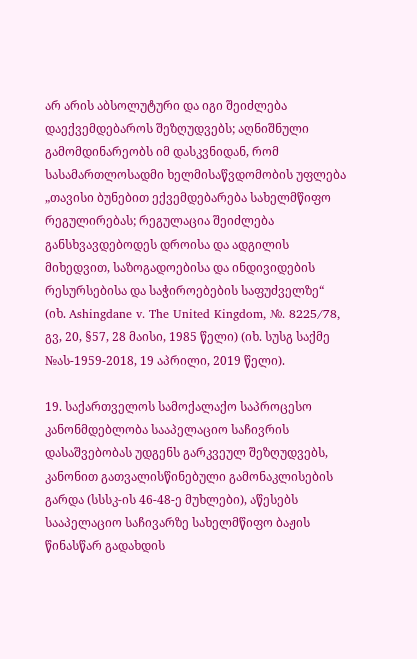არ არის აბსოლუტური და იგი შეიძლება დაექვემდებაროს შეზღუდვებს; აღნიშნული გამომდინარეობს იმ დასკვნიდან, რომ სასამართლოსადმი ხელმისაწვდომობის უფლება „თავისი ბუნებით ექვემდებარება სახელმწიფო რეგულირებას; რეგულაცია შეიძლება განსხვავდებოდეს დროისა და ადგილის მიხედვით, საზოგადოებისა და ინდივიდების რესურსებისა და საჭიროებების საფუძველზე“ (იხ. Ashingdane v. The United Kingdom, №. 8225/78, გვ, 20, §57, 28 მაისი, 1985 წელი) (იხ. სუსგ საქმე №ას-1959-2018, 19 აპრილი, 2019 წელი).

19. საქართველოს სამოქალაქო საპროცესო კანონმდებლობა სააპელაციო საჩივრის დასაშვებობას უდგენს გარკვეულ შეზღუდვებს, კანონით გათვალისწინებული გამონაკლისების გარდა (სსსკ-ის 46-48-ე მუხლები), აწესებს სააპელაციო საჩივარზე სახელმწიფო ბაჟის წინასწარ გადახდის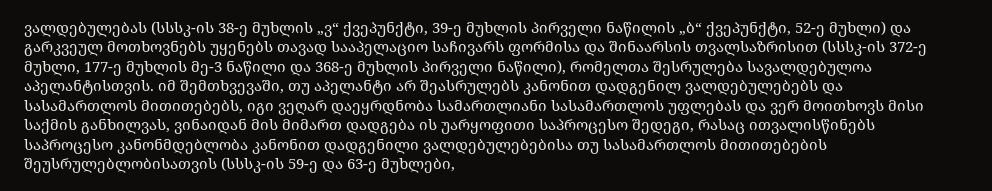ვალდებულებას (სსსკ-ის 38-ე მუხლის „ვ“ ქვეპუნქტი, 39-ე მუხლის პირველი ნაწილის „ბ“ ქვეპუნქტი, 52-ე მუხლი) და გარკვეულ მოთხოვნებს უყენებს თავად სააპელაციო საჩივარს ფორმისა და შინაარსის თვალსაზრისით (სსსკ-ის 372-ე მუხლი, 177-ე მუხლის მე-3 ნაწილი და 368-ე მუხლის პირველი ნაწილი), რომელთა შესრულება სავალდებულოა აპელანტისთვის. იმ შემთხვევაში, თუ აპელანტი არ შეასრულებს კანონით დადგენილ ვალდებულებებს და სასამართლოს მითითებებს, იგი ვეღარ დაეყრდნობა სამართლიანი სასამართლოს უფლებას და ვერ მოითხოვს მისი საქმის განხილვას, ვინაიდან მის მიმართ დადგება ის უარყოფითი საპროცესო შედეგი, რასაც ითვალისწინებს საპროცესო კანონმდებლობა კანონით დადგენილი ვალდებულებებისა თუ სასამართლოს მითითებების შეუსრულებლობისათვის (სსსკ-ის 59-ე და 63-ე მუხლები,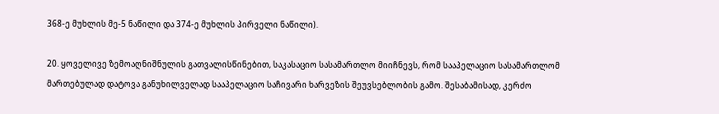368-ე მუხლის მე-5 ნაწილი და 374-ე მუხლის პირველი ნაწილი).

20. ყოველივე ზემოაღნიშნულის გათვალისწინებით, საკასაციო სასამართლო მიიჩნევს, რომ სააპელაციო სასამართლომ მართებულად დატოვა განუხილველად სააპელაციო საჩივარი ხარვეზის შეუვსებლობის გამო. შესაბამისად, კერძო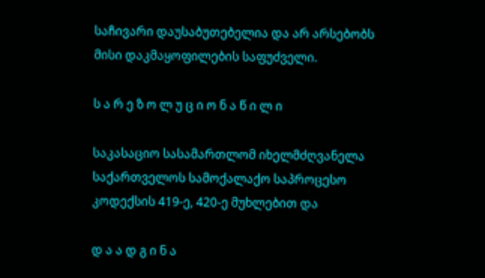საჩივარი დაუსაბუთებელია და არ არსებობს მისი დაკმაყოფილების საფუძველი.

ს ა რ ე ზ ო ლ უ ც ი ო ნ ა წ ი ლ ი

საკასაციო სასამართლომ იხელმძღვანელა საქართველოს სამოქალაქო საპროცესო კოდექსის 419-ე, 420-ე მუხლებით და

დ ა ა დ გ ი ნ ა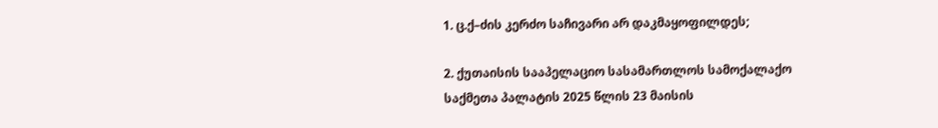1. ც.ქ–ძის კერძო საჩივარი არ დაკმაყოფილდეს;

2. ქუთაისის სააპელაციო სასამართლოს სამოქალაქო საქმეთა პალატის 2025 წლის 23 მაისის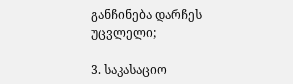განჩინება დარჩეს უცვლელი;

3. საკასაციო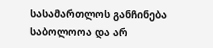სასამართლოს განჩინება საბოლოოა და არ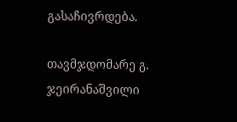გასაჩივრდება.

თავმჯდომარე გ. ჯეირანაშვილი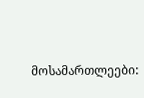მოსამართლეები: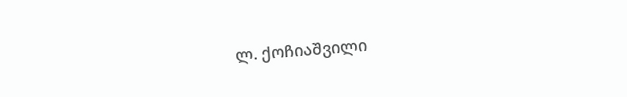ლ. ქოჩიაშვილი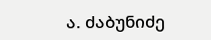ა. ძაბუნიძე